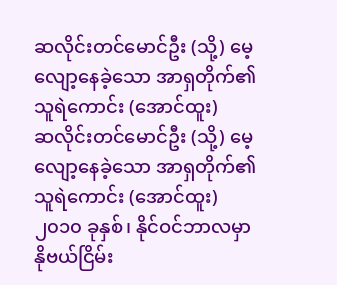ဆလိုင်းတင်မောင်ဦး (သို့) မေ့လျော့နေခဲ့သော အာရှတိုက်၏သူရဲကောင်း (အောင်ထူး)
ဆလိုင်းတင်မောင်ဦး (သို့) မေ့လျော့နေခဲ့သော အာရှတိုက်၏သူရဲကောင်း (အောင်ထူး)
၂၀၁၀ ခုနှစ်၊ နိုင်ဝင်ဘာလမှာ နိုဗယ်ငြိမ်း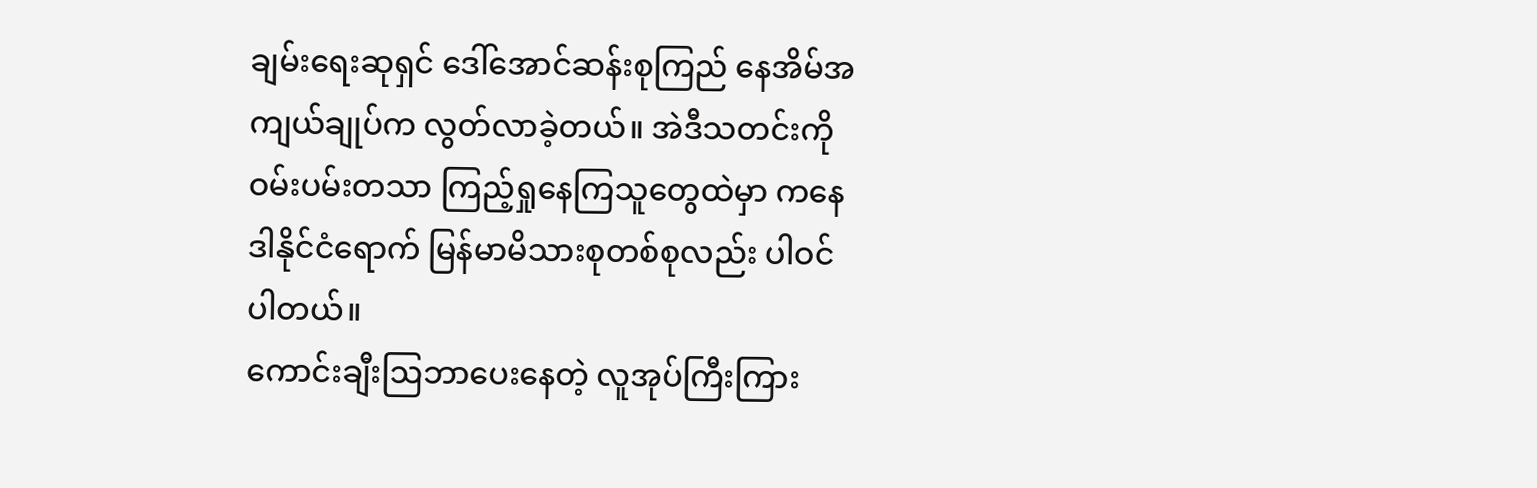ချမ်းရေးဆုရှင် ဒေါ်အောင်ဆန်းစုကြည် နေအိမ်အကျယ်ချုပ်က လွတ်လာခဲ့တယ်။ အဲဒီသတင်းကို ဝမ်းပမ်းတသာ ကြည့်ရှုနေကြသူတွေထဲမှာ ကနေဒါနိုင်ငံရောက် မြန်မာမိသားစုတစ်စုလည်း ပါဝင်ပါတယ်။
ကောင်းချီးဩဘာပေးနေတဲ့ လူအုပ်ကြီးကြား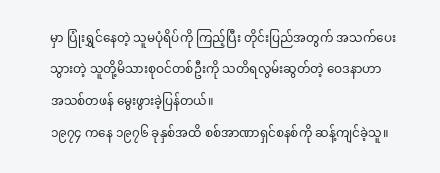မှာ ပြုံးရွှင်နေတဲ့ သူမပုံရိပ်ကို ကြည့်ပြီး တိုင်းပြည်အတွက် အသက်ပေးသွားတဲ့ သူတို့မိသားစုဝင်တစ်ဦးကို သတိရလွမ်းဆွတ်တဲ့ ဝေဒနာဟာ အသစ်တဖန် မွေးဖွားခဲ့ပြန်တယ်။
၁၉၇၄ ကနေ ၁၉၇၆ ခုနှစ်အထိ စစ်အာဏာရှင်စနစ်ကို ဆန့်ကျင်ခဲ့သူ။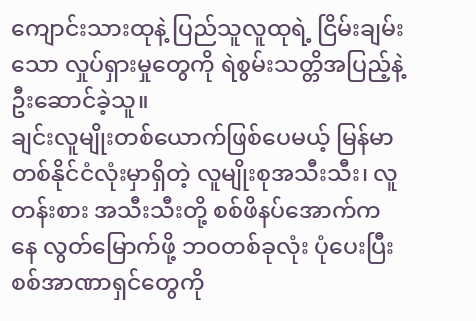ကျောင်းသားထုနဲ့ ပြည်သူလူထုရဲ့ ငြိမ်းချမ်းသော လှုပ်ရှားမှုတွေကို ရဲစွမ်းသတ္တိအပြည့်နဲ့ ဦးဆောင်ခဲ့သူ။
ချင်းလူမျိုးတစ်ယောက်ဖြစ်ပေမယ့် မြန်မာတစ်နိုင်ငံလုံးမှာရှိတဲ့ လူမျိုးစုအသီးသီး၊ လူတန်းစား အသီးသီးတို့ စစ်ဖိနပ်အောက်ကနေ လွတ်မြောက်ဖို့ ဘဝတစ်ခုလုံး ပုံပေးပြီး စစ်အာဏာရှင်တွေကို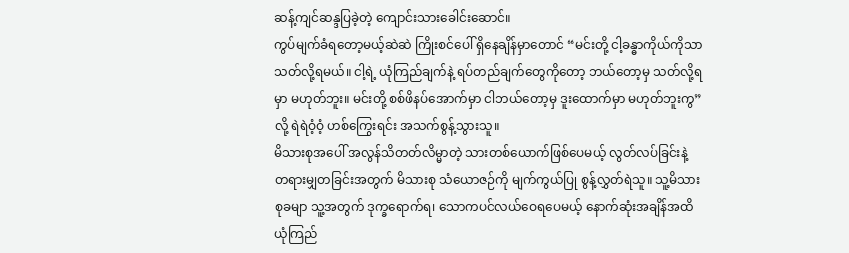ဆန့်ကျင်ဆန္ဒပြခဲ့တဲ့ ကျောင်းသားခေါင်းဆောင်။
ကွပ်မျက်ခံရတော့မယ့်ဆဲဆဲ ကြိုးစင်ပေါ် ရှိနေချိန်မှာတောင် “မင်းတို့ ငါ့ခန္ဓာကိုယ်ကိုသာ သတ်လို့ရမယ်။ ငါ့ရဲ့ ယုံကြည်ချက်နဲ့ ရပ်တည်ချက်တွေကိုတော့ ဘယ်တော့မှ သတ်လို့ရမှာ မဟုတ်ဘူး။ မင်းတို့ စစ်ဖိနပ်အောက်မှာ ငါဘယ်တော့မှ ဒူးထောက်မှာ မဟုတ်ဘူးကွ” လို့ ရဲရဲဝံ့ဝံ့ ဟစ်ကြွေးရင်း အသက်စွန့်သွားသူ။
မိသားစုအပေါ် အလွန်သိတတ်လိမ္မာတဲ့ သားတစ်ယောက်ဖြစ်ပေမယ့် လွတ်လပ်ခြင်းနဲ့ တရားမျှတခြင်းအတွက် မိသားစု သံယောဇဉ်ကို မျက်ကွယ်ပြု စွန့်လွှတ်ရဲသူ။ သူ့မိသားစုခမျာ သူ့အတွက် ဒုက္ခရောက်ရ၊ သောကပင်လယ်ဝေရပေမယ့် နောက်ဆုံးအချိန်အထိ ယုံကြည်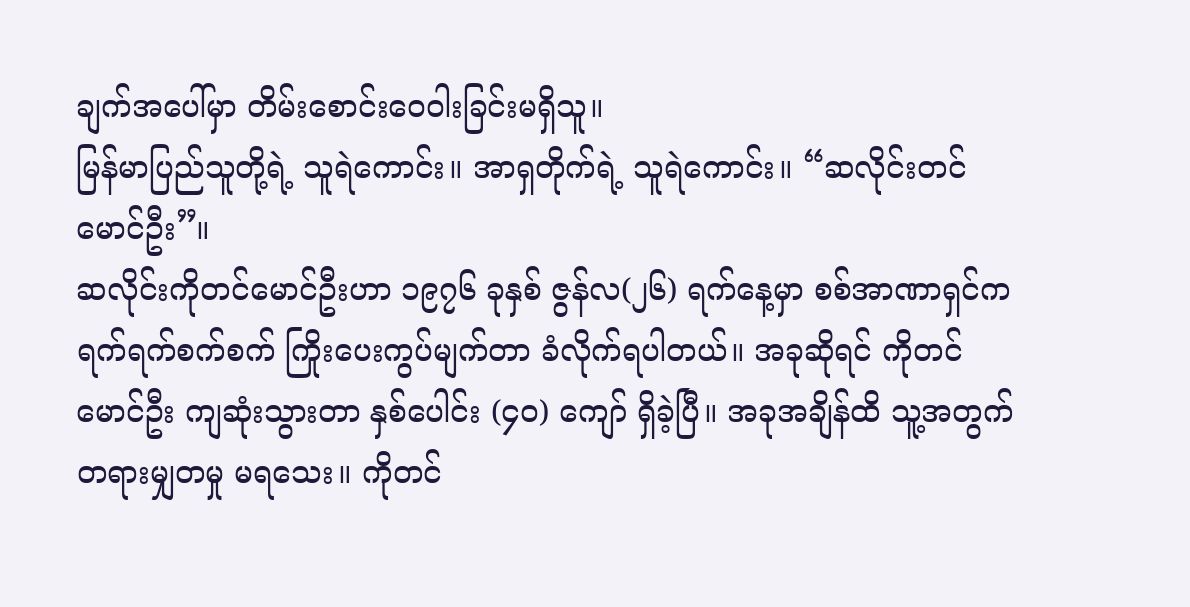ချက်အပေါ်မှာ တိမ်းစောင်းဝေဝါးခြင်းမရှိသူ။
မြန်မာပြည်သူတို့ရဲ့ သူရဲကောင်း။ အာရှတိုက်ရဲ့ သူရဲကောင်း။ “ဆလိုင်းတင်မောင်ဦး”။
ဆလိုင်းကိုတင်မောင်ဦးဟာ ၁၉၇၆ ခုနှစ် ဇွန်လ(၂၆) ရက်နေ့မှာ စစ်အာဏာရှင်က ရက်ရက်စက်စက် ကြိုးပေးကွပ်မျက်တာ ခံလိုက်ရပါတယ်။ အခုဆိုရင် ကိုတင်မောင်ဦး ကျဆုံးသွားတာ နှစ်ပေါင်း (၄၀) ကျော် ရှိခဲ့ပြီ။ အခုအချိန်ထိ သူ့အတွက် တရားမျှတမှု မရသေး။ ကိုတင်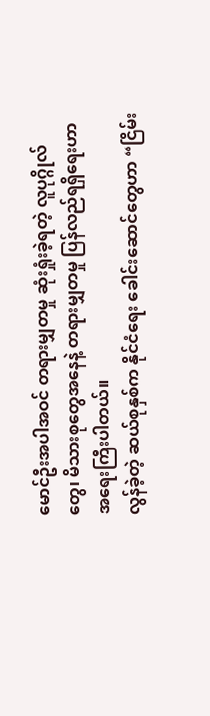မောင်ဦးအပါအဝင် တရားမျှတမှု ဆုံးရှုံးခဲ့ရတဲ့ လူပုဂ္ဂိုလ်တွေ၊ မိသားစုတွေအနေနဲ့ တရားမျှတမှု ပြန်လည်ရရှိရေးဟာ အရေးကြီးပါတယ်။
လွန်ခဲ့တဲ့ ဆယ်စုနှစ်က နိုင်ငံရေး ခေါင်းဆောင်တွေဟာ “ငြိမ်း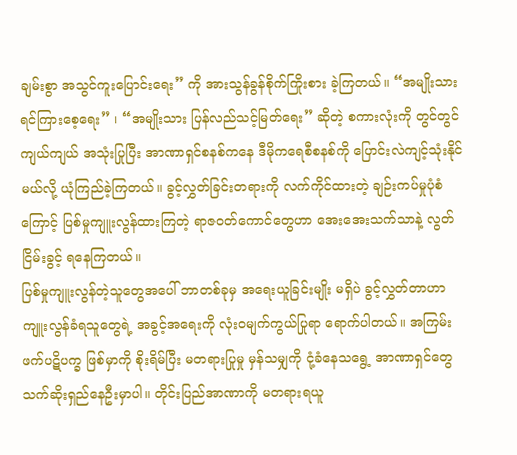ချမ်းစွာ အသွင်ကူးပြောင်းရေး” ကို အားသွန်ခွန်စိုက်ကြိုးစား ခဲ့ကြတယ်။ “အမျိုးသား ရင်ကြားစေ့ရေး” ၊ “အမျိုးသား ပြန်လည်သင့်မြတ်ရေး” ဆိုတဲ့ စကားလုံးကို တွင်တွင်ကျယ်ကျယ် အသုံးပြုပြီး အာဏာရှင်စနစ်ကနေ ဒီမိုကရေစီစနစ်ကို ပြောင်းလဲကျင့်သုံးနိုင်မယ်လို့ ယုံကြည်ခဲ့ကြတယ်။ ခွင့်လွှတ်ခြင်းတရားကို လက်ကိုင်ထားတဲ့ ချဉ်းကပ်မှုပုံစံကြောင့် ပြစ်မှုကျူးလွန်ထားကြတဲ့ ရာဇဝတ်ကောင်တွေဟာ အေးအေးသက်သာနဲ့ လွတ်ငြိမ်းခွင့် ရနေကြတယ်။
ပြစ်မှုကျူးလွန်တဲ့သူတွေအပေါ် ဘာတစ်ခုမှ အရေးယူခြင်းမျိုး မရှိပဲ ခွင့်လွှတ်တာဟာ ကျူးလွန်ခံရသူတွေရဲ့ အခွင့်အရေးကို လုံးဝမျက်ကွယ်ပြုရာ ရောက်ပါတယ်။ အကြမ်းဖက်ပဋိပက္ခ ဖြစ်မှာကို စိုးရိမ်ပြီး မတရားပြုမှု မှန်သမျှကို ငုံ့ခံနေသရွေ့ အာဏာရှင်တွေ သက်ဆိုးရှည်နေဦးမှာပါ။ တိုင်းပြည်အာဏာကို မတရားရယူ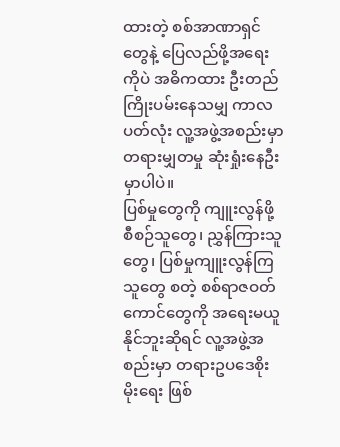ထားတဲ့ စစ်အာဏာရှင်တွေနဲ့ ပြေလည်ဖို့အရေးကိုပဲ အဓိကထား ဦးတည်ကြိုးပမ်းနေသမျှ ကာလပတ်လုံး လူ့အဖွဲ့အစည်းမှာ တရားမျှတမှု ဆုံးရှုံးနေဦးမှာပါပဲ။
ပြစ်မှုတွေကို ကျူးလွန်ဖို့ စီစဉ်သူတွေ၊ ညွှန်ကြားသူတွေ၊ ပြစ်မှုကျူးလွန်ကြသူတွေ စတဲ့ စစ်ရာဇဝတ်ကောင်တွေကို အရေးမယူနိုင်ဘူးဆိုရင် လူ့အဖွဲ့အစည်းမှာ တရားဥပဒေစိုးမိုးရေး ဖြစ်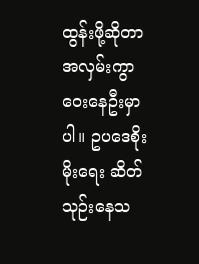ထွန်းဖို့ဆိုတာ အလှမ်းကွာဝေးနေဦးမှာပါ။ ဥပဒေစိုးမိုးရေး ဆိတ်သုဉ်းနေသ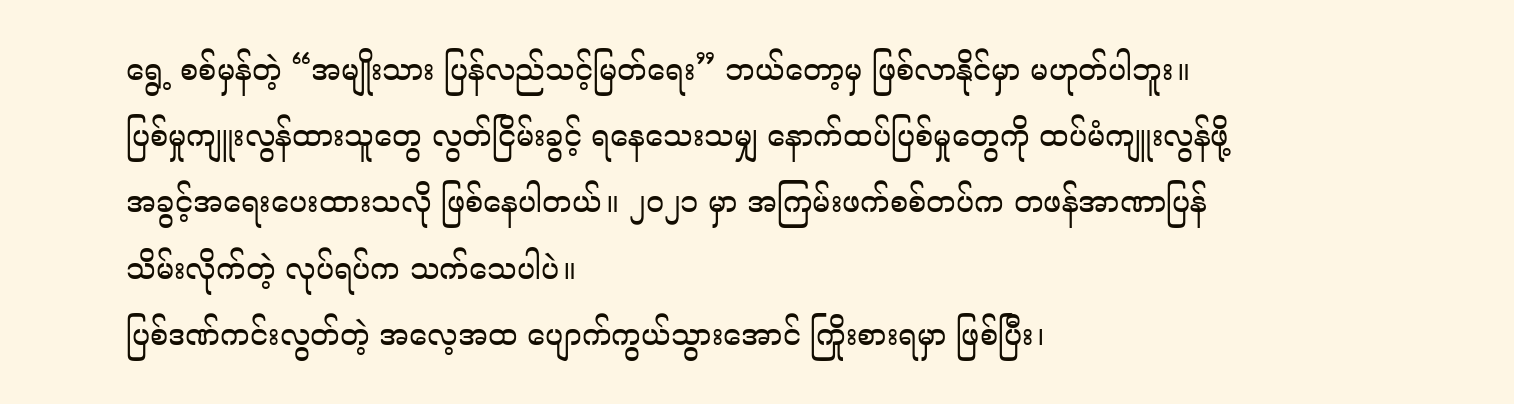ရွေ့ စစ်မှန်တဲ့ “အမျိုးသား ပြန်လည်သင့်မြတ်ရေး” ဘယ်တော့မှ ဖြစ်လာနိုင်မှာ မဟုတ်ပါဘူး။
ပြစ်မှုကျူးလွန်ထားသူတွေ လွတ်ငြိမ်းခွင့် ရနေသေးသမျှ နောက်ထပ်ပြစ်မှုတွေကို ထပ်မံကျူးလွန်ဖို့ အခွင့်အရေးပေးထားသလို ဖြစ်နေပါတယ်။ ၂၀၂၁ မှာ အကြမ်းဖက်စစ်တပ်က တဖန်အာဏာပြန်သိမ်းလိုက်တဲ့ လုပ်ရပ်က သက်သေပါပဲ။
ပြစ်ဒဏ်ကင်းလွတ်တဲ့ အလေ့အထ ပျောက်ကွယ်သွားအောင် ကြိုးစားရမှာ ဖြစ်ပြီး၊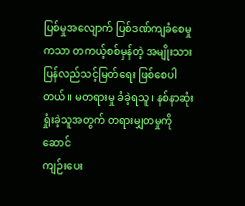ပြစ်မှုအလျောက် ပြစ်ဒဏ်ကျခံစေမှုကသာ တကယ့်စစ်မှန်တဲ့ အမျိုးသား ပြန်လည်သင့်မြတ်ရေး ဖြစ်စေပါတယ်။ မတရားမှု ခံခဲ့ရသူ၊ နစ်နာဆုံးရှုံးခဲ့သူအတွက် တရားမျှတမှုကို ဆောင်
ကျဉ်းပေး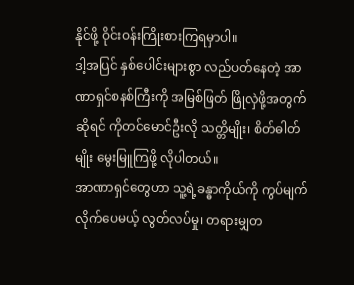နိုင်ဖို့ ဝိုင်းဝန်းကြိုးစားကြရမှာပါ။
ဒါ့အပြင် နှစ်ပေါင်းများစွာ လည်ပတ်နေတဲ့ အာဏာရှင်စနစ်ကြီးကို အမြစ်ဖြတ် ဖြိုလှဲဖို့အတွက်ဆိုရင် ကိုတင်မောင်ဦးလို သတ္တိမျိုး၊ စိတ်ဓါတ်မျိုး မွေးမြူကြဖို့ လိုပါတယ်။
အာဏာရှင်တွေဟာ သူ့ရဲ့ခန္ဓာကိုယ်ကို ကွပ်မျက်လိုက်ပေမယ့် လွတ်လပ်မှု၊ တရားမျှတ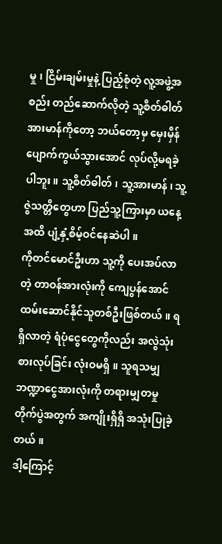မှု၊ ငြိမ်းချမ်းမှုနဲ့ ပြည့်စုံတဲ့ လူ့အဖွဲ့အစည်း တည်ဆောက်လိုတဲ့ သူ့စိတ်ဓါတ်အားမာန်ကိုတော့ ဘယ်တော့မှ မှေးမှိန်ပျောက်ကွယ်သွားအောင် လုပ်လို့မရခဲ့ပါဘူး။ သူ့စိတ်ဓါတ်၊ သူ့အားမာန်၊ သူ့ဇွဲသတ္တိတွေဟာ ပြည်သူ့ကြားမှာ ယနေ့အထိ ပျံ့နှံ့စိမ့်ဝင်နေဆဲပါ။
ကိုတင်မောင်ဦးဟာ သူ့ကို ပေးအပ်လာတဲ့ တာဝန်အားလုံးကို ကျေပွန်အောင် ထမ်းဆောင်နိုင်သူတစ်ဦးဖြစ်တယ်။ ရရှိလာတဲ့ ရံပုံငွေတွေကိုလည်း အလွဲသုံးစားလုပ်ခြင်း လုံးဝမရှိ။ သူရသမျှ ဘဏ္ဍာငွေအားလုံးကို တရားမျှတမှု တိုက်ပွဲအတွက် အကျိုးရှိရှိ အသုံးပြုခဲ့တယ်။
ဒါ့ကြောင့်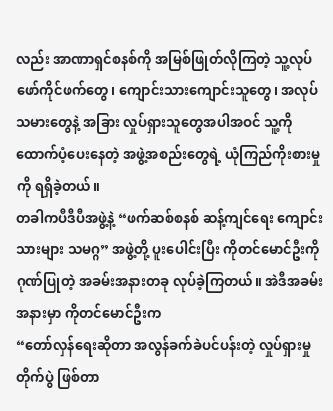လည်း အာဏာရှင်စနစ်ကို အမြစ်ဖြုတ်လိုကြတဲ့ သူ့လုပ်ဖော်ကိုင်ဖက်တွေ၊ ကျောင်းသားကျောင်းသူတွေ၊ အလုပ်သမားတွေနဲ့ အခြား လှုပ်ရှားသူတွေအပါအဝင် သူ့ကိုထောက်ပံ့ပေးနေတဲ့ အဖွဲ့အစည်းတွေရဲ့ ယုံကြည်ကိုးစားမှုကို ရရှိခဲ့တယ်။
တခါကပီဒီပီအဖွဲ့နဲ့ “ဖက်ဆစ်စနစ် ဆန့်ကျင်ရေး ကျောင်းသားများ သမဂ္ဂ” အဖွဲ့တို့ ပူးပေါင်းပြီး ကိုတင်မောင်ဦးကို ဂုဏ်ပြုတဲ့ အခမ်းအနားတခု လုပ်ခဲ့ကြတယ်။ အဲဒီအခမ်းအနားမှာ ကိုတင်မောင်ဦးက
“တော်လှန်ရေးဆိုတာ အလွန်ခက်ခဲပင်ပန်းတဲ့ လှုပ်ရှားမှုတိုက်ပွဲ ဖြစ်တာ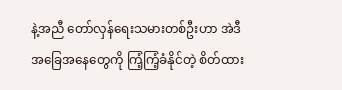နဲ့အညီ တော်လှန်ရေးသမားတစ်ဦးဟာ အဲဒီအခြေအနေတွေကို ကြံ့ကြံ့ခံနိုင်တဲ့ စိတ်ထား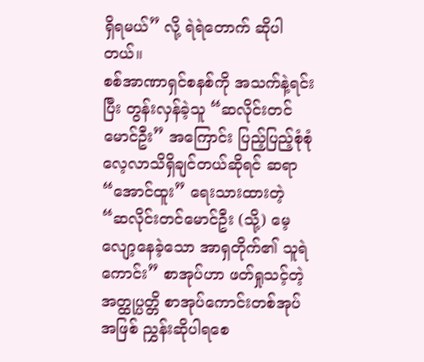ရှိရမယ်” လို့ ရဲရဲတောက် ဆိုပါတယ်။
စစ်အာဏာရှင်စနစ်ကို အသက်နဲ့ရင်းပြီး တွန်းလှန်ခဲ့သူ “ဆလိုင်းတင်မောင်ဦး” အကြောင်း ပြည့်ပြည့်စုံစုံ လေ့လာသိရှိချင်တယ်ဆိုရင် ဆရာ “အောင်ထူး” ရေးသားထားတဲ့ “ဆလိုင်းတင်မောင်ဦး (သို့) မေ့လျော့နေခဲ့သော အာရှတိုက်၏ သူရဲကောင်း” စာအုပ်ဟာ ဖတ်ရှုသင့်တဲ့ အတ္ထုပ္ပတ္တိ စာအုပ်ကောင်းတစ်အုပ်အဖြစ် ညွှန်းဆိုပါရစေ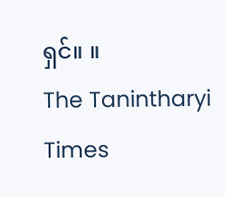ရှင်။ ။
The Tanintharyi Times